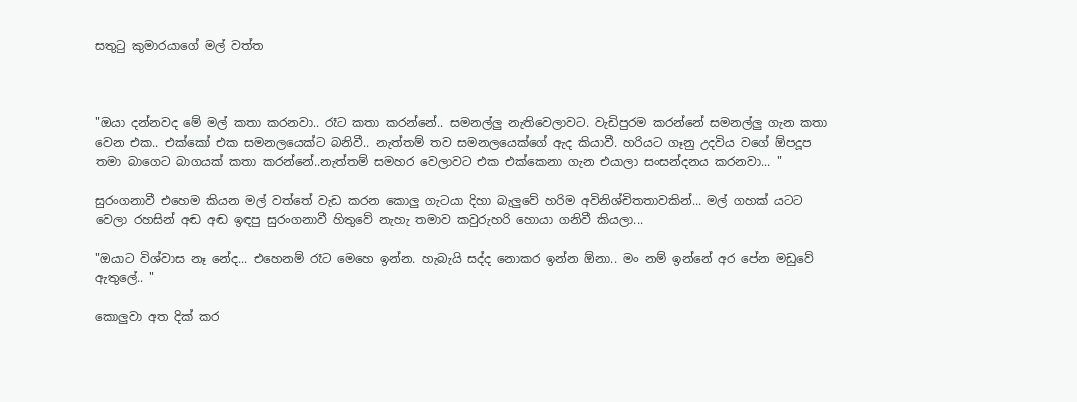සතුටු කුමාරයාගේ මල් වත්ත



"ඔයා දන්නවද මේ මල් කතා කරනවා.. රෑට කතා කරන්නේ.. සමනල්ලු නැතිවෙලාවට. වැඩිපුරම කරන්නේ සමනල්ලු ගැන කතා වෙන එක.. එක්කෝ එක සමනලයෙක්ට බනිවී.. නැත්තම් තව සමනලයෙක්ගේ ඇද කියාවී. හරියට ගෑනු උදවිය වගේ ඕපදූප තමා බාගෙට බාගයක් කතා කරන්නේ..නැත්තම් සමහර වෙලාවට එක එක්කෙනා ගැන එයාලා සංසන්දනය කරනවා... "

සුරංගනාවී එහෙම කියන මල් වත්තේ වැඩ කරන කොලු ගැටයා දිහා බැලුවේ හරිම අවිනිශ්චිතතාවකින්... මල් ගහක් යටට වෙලා රහසින් අඬ අඬ ඉඳපු සුරංගනාවී හිතුවේ නැහැ තමාව කවුරුහරි හොයා ගනිවී කියලා...

"ඔයාට විශ්වාස නෑ නේද... එහෙනම් රෑට මෙහෙ ඉන්න. හැබැයි සද්ද නොකර ඉන්න ඕනා.. මං නම් ඉන්නේ අර පේන මඩුවේ ඇතුලේ.. "

කොලුවා අත දික් කර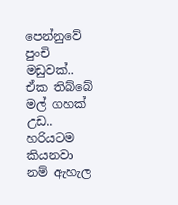පෙන්නුවේ පුංචි මඩුවක්.. ඒක තිබ්බේ මල් ගහක් උඩ.. හරියටම කියනවා නම් ඇහැල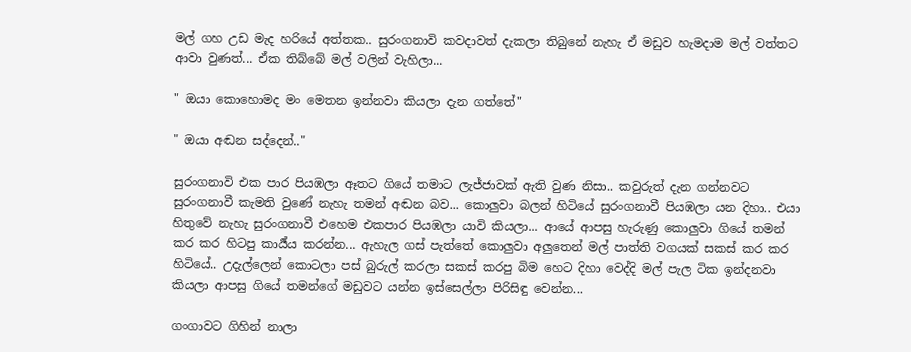මල් ගහ උඩ මැද හරියේ අත්තක.. සුරංගනාවි කවදාවත් දැකලා තිබුනේ නැහැ ඒ මඩුව හැමදාම මල් වත්තට ආවා වුණත්... ඒක තිබ්බේ මල් වලින් වැහිලා...

" ඔයා කොහොමද මං මෙතන ඉන්නවා කියලා දැන ගත්තේ"

" ඔයා අඬන සද්දෙන්.."

සුරංගනාවි එක පාර පියඹලා ඈතට ගියේ තමාට ලැජ්ජාවක් ඇති වුණ නිසා.. කවුරුත් දැන ගන්නවට සුරංගනාවී කැමති වුණේ නැහැ තමන් අඬන බව... කොලුවා බලන් හිටියේ සුරංගනාවී පියඹලා යන දිහා.. එයා හිතුවේ නැහැ සුරංගනාවී එහෙම එකපාර පියඹලා යාවි කියලා... ආයේ ආපසු හැරුණු කොලුවා ගියේ තමන් කර කර හිටපු කාර්‍ය්ය කරන්න... ඇහැල ගස් පැත්තේ කොලුවා අලුතෙන් මල් පාත්ති වගයක් සකස් කර කර හිටියේ.. උදැල්ලෙන් කොටලා පස් බුරුල් කරලා සකස් කරපු බිම හෙට දිහා වෙද්දි මල් පැල ටික ඉන්දනවා කියලා ආපසු ගියේ තමන්ගේ මඩුවට යන්න ඉස්සෙල්ලා පිරිසිඳු වෙන්න...

ගංගාවට ගිහින් නාලා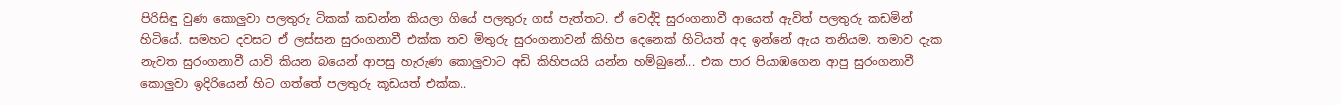පිරිසිඳු වුණ කොලුවා පලතුරු ටිකක් කඩන්න කියලා ගියේ පලතුරු ගස් පැත්තට. ඒ වෙද්දි සුරංගනාවී ආයෙත් ඇවිත් පලතුරු කඩමින් හිටියේ. සමහට දවසට ඒ ලස්සන සුරංගනාවී එක්ක තව මිතුරු සුරංගනාවන් කිහිප දෙනෙක් හිටියත් අද ඉන්නේ ඇය තනියම. තමාව දැක නැවත සුරංගනාවී යාවි කියන බයෙන් ආපසු හැරුණ කොලුවාට අඩි කිහිපයයි යන්න හම්බුනේ... එක පාර පියාඹගෙන ආපු සුරංගනාවී කොලුවා ඉදිරියෙන් හිට ගත්තේ පලතුරු කූඩයත් එක්ක..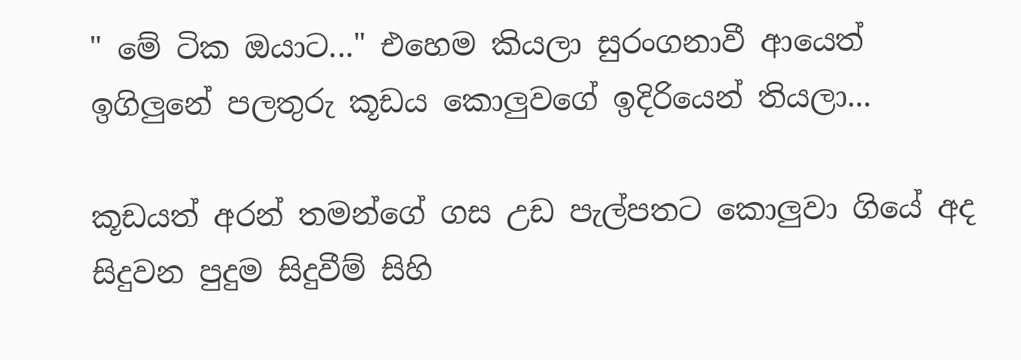" මේ ටික ඔයාට..." එහෙම කියලා සුරංගනාවී ආයෙත් ඉගිලුනේ පලතුරු කූඩය කොලුවගේ ඉදිරියෙන් තියලා...

කූඩයත් අරන් තමන්ගේ ගස උඩ පැල්පතට කොලුවා ගියේ අද සිදුවන පුදුම සිදුවීම් සිහි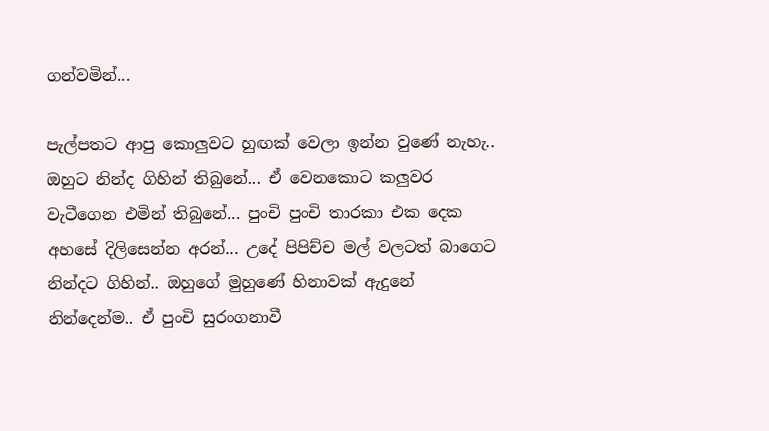ගන්වමින්...

පැල්පතට ආපු කොලුවට හුඟක් වෙලා ඉන්න වුණේ නැහැ.. ඔහුට නින්ද ගිහින් තිබුනේ... ඒ වෙනකොට කලුවර වැටීගෙන එමින් තිබුනේ... පුංචි පුංචි තාරකා එක දෙක අහසේ දිලිසෙන්න අරන්... උදේ පිපිච්ච මල් වලටත් බාගෙට නින්දට ගිහින්.. ඔහුගේ මුහුණේ හිනාවක් ඇදුනේ නින්දෙන්ම.. ඒ පුංචි සුරංගනාවී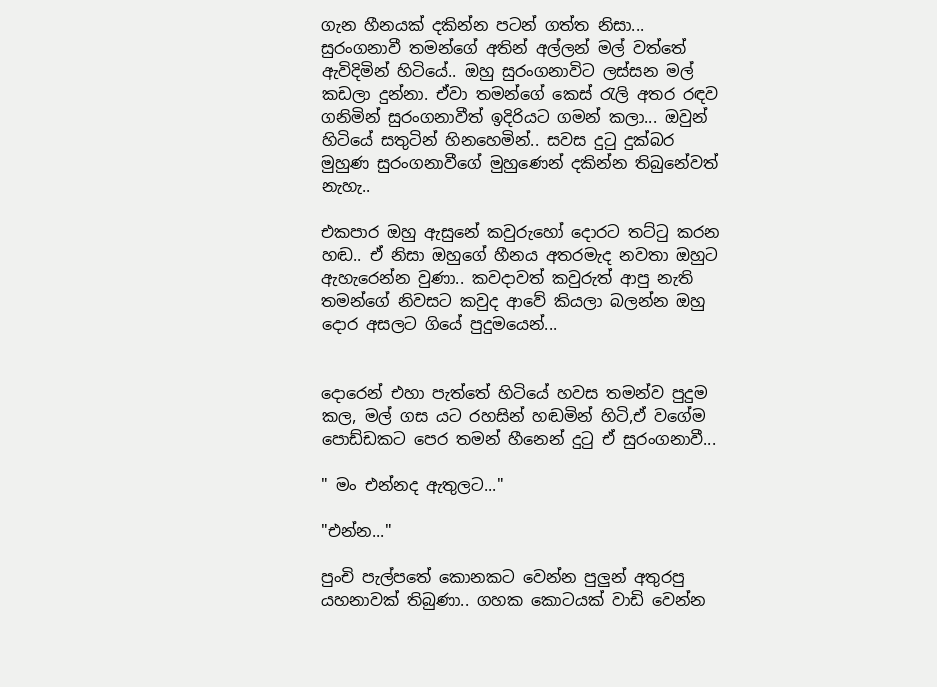ගැන හීනයක් දකින්න පටන් ගත්ත නිසා... සුරංගනාවී තමන්ගේ අතින් අල්ලන් මල් වත්තේ ඇවිදිමින් හිටියේ.. ඔහු සුරංගනාවිට ලස්සන මල් කඩලා දුන්නා. ඒවා තමන්ගේ කෙස්‍ රැලි අතර රඳව ගනිමින් සුරංගනාවීත් ඉදිරියට ගමන් කලා... ඔවුන් හිටියේ සතුටින් හිනහෙමින්.. සවස දුටු දුක්බර මුහුණ සුරංගනාවීගේ මුහුණෙන් දකින්න තිබුනේවත් නැහැ..

එකපාර ඔහු ඇසුනේ කවුරුහෝ දොරට තට්ටු කරන හඬ.. ඒ නිසා ඔහුගේ හීනය අතරමැද නවතා ඔහුට ඇහැරෙන්න වුණා.. කවදාවත් කවුරුත් ආපු නැති තමන්ගේ නිවසට කවුද ආවේ කියලා බලන්න ඔහු දොර අසලට ගියේ පුදුමයෙන්...


දොරෙන් එහා පැත්තේ හිටියේ හවස තමන්ව පුදුම කල, මල් ගස යට රහසින් හඬමින් හිටි,ඒ වගේම පොඩ්ඩකට පෙර තමන් හීනෙන් දුටු ඒ සුරංගනාවී...

" මං එන්නද ඇතුලට..."

"එන්න..."

පුංචි පැල්පතේ කොනකට වෙන්න පුලුන් අතුරපු යහනාවක් තිබුණා.. ගහක කොටයක් වාඩි වෙන්න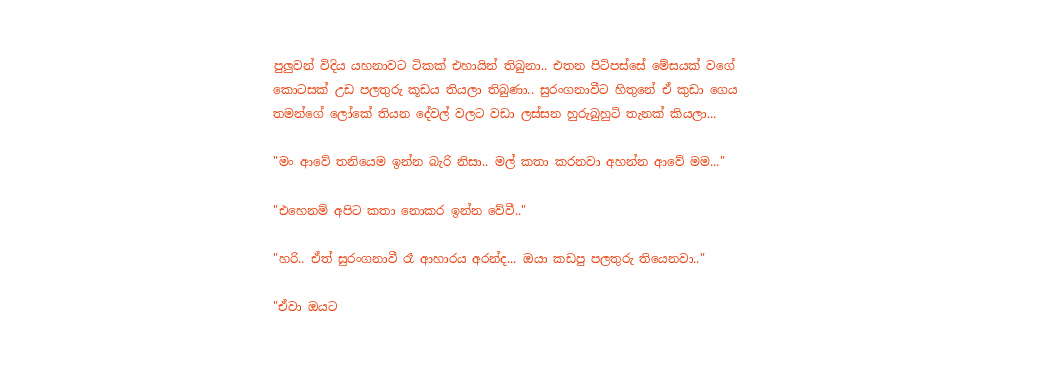පුලුවන් විදිය යහනාවට ටිකක් එහායින් තිබුනා.. එතන පිටිපස්සේ මේසයක් වගේ කොටසක් උඩ පලතුරු කූඩය තියලා තිබුණා.. සුරංගනාවීට හිතුනේ ඒ කුඩා ගෙය තමන්ගේ ලෝකේ තියන දේවල් වලට වඩා ලස්සන හුරුබුහුටි තැනක් කියලා...

"මං ආවේ තනියෙම ඉන්න බැරි නිසා.. මල් කතා කරනවා අහන්න ආවේ මම..."

"එහෙනම් අපිට කතා නොකර ඉන්න වේවී.."

"හරි.. ඒත් සුරංගනාවී රෑ ආහාරය අරන්ද... ඔයා කඩපු පලතුරු තියෙනවා.."

"ඒවා ඔයට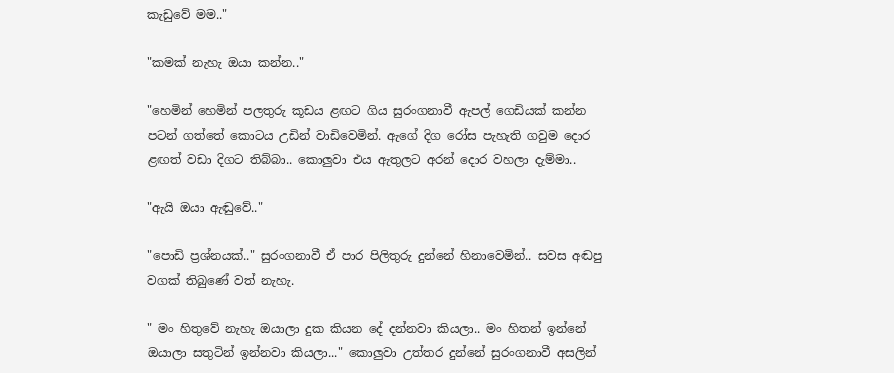කැඩුවේ මම.."

"කමක් නැහැ ඔයා කන්න.."

"හෙමින් හෙමින් පලතුරු කූඩය ළඟට ගිය සුරංගනාවී ඇපල් ගෙඩියක් කන්න පටන් ගත්තේ කොටය උඩින් වාඩිවෙමින්. ඇගේ දිග රෝස පැහැති ගවුම දොර ළඟත් වඩා දිගට තිබ්බා.. කොලුවා එය ඇතුලට අරන් දොර වහලා දැම්මා..

"ඇයි ඔයා ඇඬුවේ.."

"පොඩි ප්‍රශ්නයක්.." සුරංගනාවී ඒ පාර පිලිතුරු දුන්නේ හිනාවෙමින්.. සවස අඬපු වගක් තිබුණේ වත් නැහැ.

" මං හිතුවේ නැහැ ඔයාලා දුක කියන දේ දන්නවා කියලා.. මං හිතන් ඉන්නේ ඔයාලා සතුටින් ඉන්නවා කියලා..." කොලුවා උත්තර දුන්නේ සුරංගනාවී අසලින්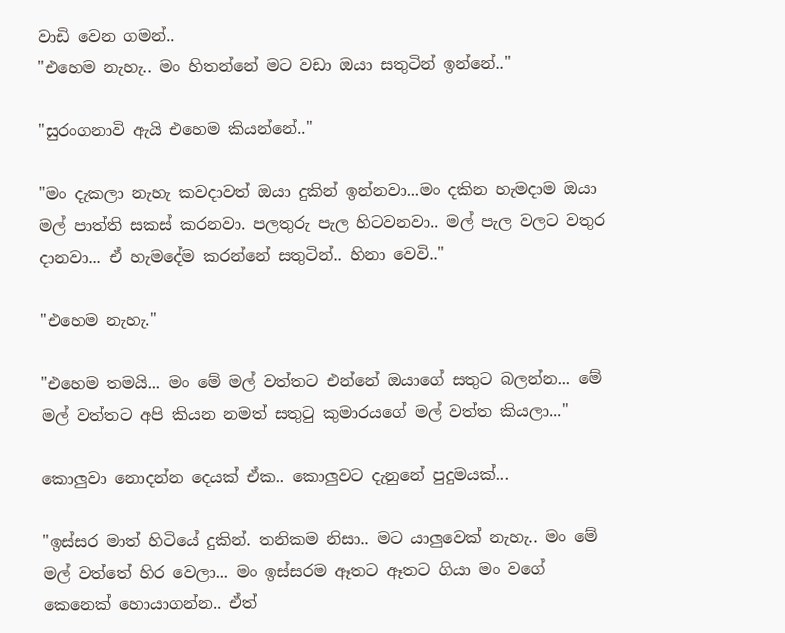වාඩි වෙන ගමන්..
"එහෙම නැහැ.. මං හිතන්නේ මට වඩා ඔයා සතුටින් ඉන්නේ.."

"සුරංගනාවි ඇයි එහෙම කියන්නේ.."

"මං දැකලා නැහැ කවදාවත් ඔයා දුකින් ඉන්නවා...මං දකින හැමදාම ඔයා මල් පාත්ති සකස් කරනවා. පලතුරු පැල හිටවනවා.. මල් පැල වලට වතුර දානවා... ඒ හැමදේම කරන්නේ සතුටින්.. හිනා වෙවි.."

"එහෙම නැහැ."

"එහෙම තමයි... මං මේ මල් වත්තට එන්නේ ඔයාගේ සතුට බලන්න... මේ මල් වත්තට අපි කියන නමත් සතුටු කුමාරයගේ මල් වත්ත කියලා..."

කොලුවා නොදන්න දෙයක් ඒක.. කොලුවට දැනුනේ පුදුමයක්...

"ඉස්සර මාත් හිටියේ දුකින්. තනිකම නිසා.. මට යාලුවෙක් නැහැ.. මං මේ මල් වත්තේ හිර වෙලා... මං ඉස්සරම ඈතට ඈතට ගියා මං වගේ කෙනෙක් හොයාගන්න.. ඒත්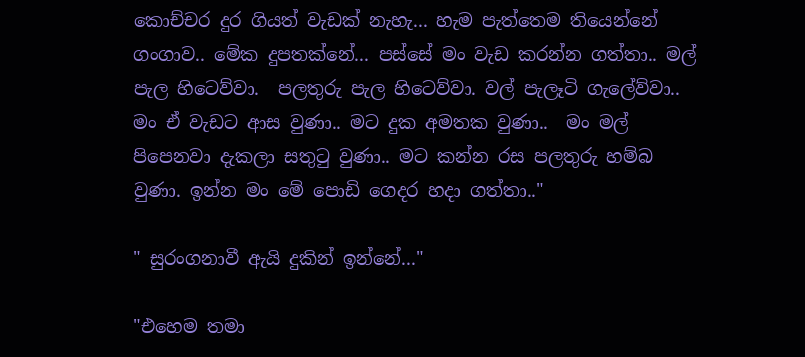කොච්චර දුර ගියත් වැඩක් නැහැ... හැම පැත්තෙම තියෙන්නේ ගංගාව.. මේක දුපතක්නේ... පස්සේ මං වැඩ කරන්න ගත්තා.. මල් පැල හිටෙව්වා.  පලතුරු පැල හිටෙව්වා. වල් පැලෑටි ගැලේව්වා.. මං ඒ වැඩට ආස වුණා.. මට දුක අමතක වුණා..  මං මල් පිපෙනවා දැකලා සතුටු වුණා.. මට කන්න රස පලතුරු හම්බ වුණා. ඉන්න මං මේ පොඩි ගෙදර හදා ගත්තා.."

" සුරංගනාවී ඇයි දුකින් ඉන්නේ..."

"එහෙම තමා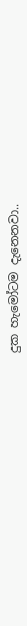දුක හැමෝටම දැනෙනවා..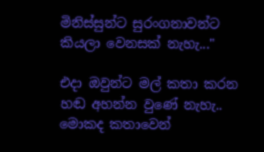මිනිස්සුන්ට සුරංගනාවන්ට කියලා වෙනසක් නැහැ..."

එදා ඔවුන්ට මල් කතා කරන හඬ අහන්න වුණේ නැහැ.. මොකද කතාවෙන්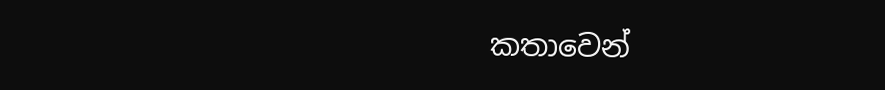කතාවෙන්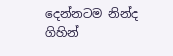දෙන්නටම නින්ද ගිහින්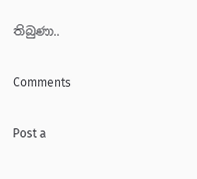තිබුණා..

Comments

Post a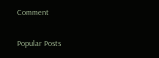Comment

Popular Posts